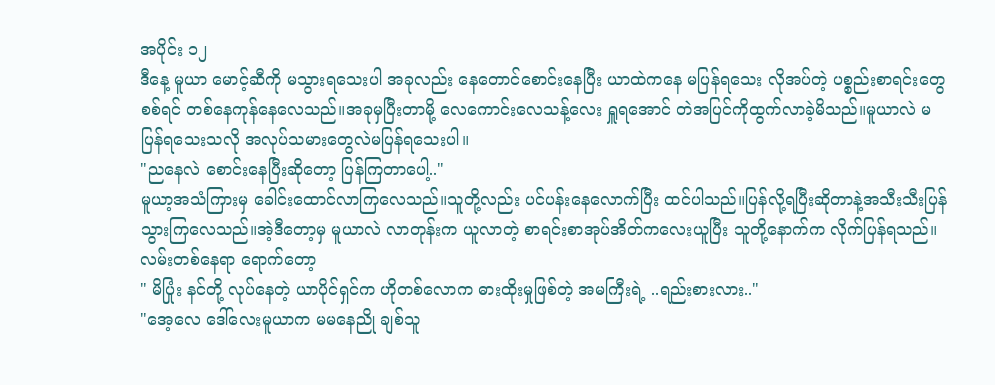အပိုင်း ၁၂
ဒီနေ့ မူယာ မောင့်ဆီကို မသွားရသေးပါ အခုလည်း နေတောင်စောင်းနေပြီး ယာထဲကနေ မပြန်ရသေး လိုအပ်တဲ့ ပစ္စည်းစာရင်းတွေစစ်ရင် တစ်နေကုန်နေလေသည်။အခုမှပြီးတာမို့ လေကောင်းလေသန့်လေး ရှူရအောင် တဲအပြင်ကိုထွက်လာခဲ့မိသည်။မူယာလဲ မပြန်ရသေးသလို အလုပ်သမားတွေလဲမပြန်ရသေးပါ။
"ညနေလဲ စောင်းနေပြီးဆိုတော့ ပြန်ကြတာပေါ့.."
မူယာ့အသံကြားမှ ခေါင်းထောင်လာကြလေသည်။သူတို့လည်း ပင်ပန်းနေလောက်ပြီး ထင်ပါသည်။ပြန်လို့ရပြီးဆိုတာနဲ့အသီးသီးပြန်သွားကြလေသည်။အဲ့ဒီတော့မှ မူယာလဲ လာတုန်းက ယူလာတဲ့ စာရင်းစာအုပ်အိတ်ကလေးယူပြီး သူတို့နောက်က လိုက်ပြန်ရသည်။
လမ်းတစ်နေရာ ရောက်တော့
" မိပြုံး နင်တို့ လုပ်နေတဲ့ ယာပိုင်ရှင်က ဟိုတစ်လောက ဓားထိုးမှုဖြစ်တဲ့ အမကြီးရဲ့ ..ရည်းစားလား.."
"အေ့လေ ဒေါ်လေးမူယာက မမနေညို ချစ်သူ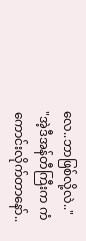လေ..ဘာဖြစ်လို့လဲ.."
"အဲ့ဒီအန်တီကြီးက ကံကောင်းလိုက်တာနော်..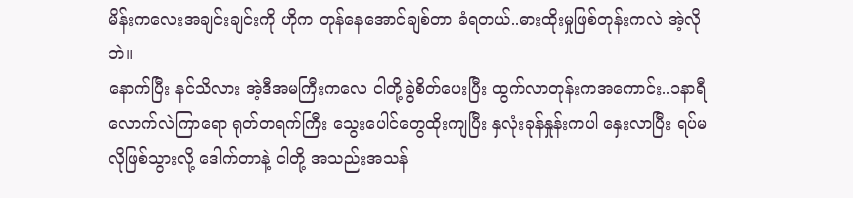မိန်းကလေးအချင်းချင်းကို ဟိုက တုန်နေအောင်ချစ်တာ ခံရတယ်..ဓားထိုးမှုဖြစ်တုန်းကလဲ အဲ့လိုဘဲ။
နောက်ပြီး နင်သိလား အဲ့ဒီအမကြီးကလေ ငါတို့ခွဲစိတ်ပေးပြီး ထွက်လာတုန်းကအကောင်း..၁နာရီလောက်လဲကြာရော ရုတ်တရက်ကြီး သွေးပေါင်တွေထိုးကျပြီး နှလုံးခုန်နှုန်းကပါ နှေးလာပြီး ရပ်မလိုဖြစ်သွားလို့ ဒေါက်တာနဲ့ ငါတို့ အသည်းအသန်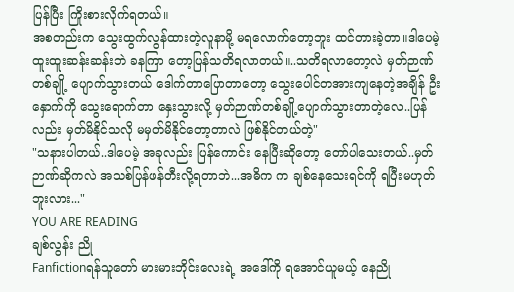ပြန်ပြီး ကြိုးစားလိုက်ရတယ်။
အစတည်းက သွေးထွက်လွန်ထားတဲ့လူနာမို့ မရလောက်တော့ဘူး ထင်တားခဲ့တာ။ဒါပေမဲ့ ထူးထူးဆန်းဆန်းဘဲ ခနကြာ တော့ပြန်သတိရလာတယ်။..သတိရလာတော့လဲ မှတ်ဉာဏ်တစ်ချို့ ပျောက်သွားတယ် ဒေါက်တာပြောတာတော့ သွေးပေါင်တအားကျနေတဲ့အချိန် ဦးနှောက်ကို သွေးရောက်တာ နှေးသွားလို့ မှတ်ဉာဏ်တစ်ချို့ပျောက်သွားတာတဲ့လေ..ပြန်လည်း မှတ်မိနိုင်သလို မမှတ်မိနိုင်တော့တာလဲ ဖြစ်နိုင်တယ်တဲ့"
"သနားပါတယ်..ဒါပေမဲ့ အခုလည်း ပြန်ကောင်း နေပြီးဆိုတော့ တော်ပါသေးတယ်..မှတ်ဉာဏ်ဆိုကလဲ အသစ်ပြန်ဖန်တီးလို့ရတာဘဲ...အဓိက က ချစ်နေသေးရင်ကို ရပြီးမဟုတ်ဘူးလား..."
YOU ARE READING
ချစ်လွန်း ညို
Fanfictionရန်သူတော် မားမားဘိုင်းလေးရဲ့ အဒေါ်ကို ရအောင်ယူမယ့် နေညို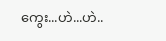ကွေး...ဟဲ...ဟဲ..